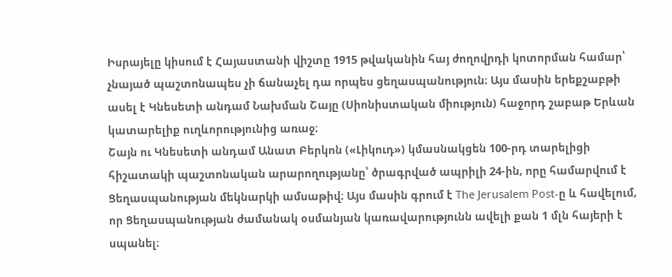Իսրայելը կիսում է Հայաստանի վիշտը 1915 թվականին հայ ժողովրդի կոտորման համար՝ չնայած պաշտոնապես չի ճանաչել դա որպես ցեղասպանություն։ Այս մասին երեքշաբթի ասել է Կնեսետի անդամ Նախման Շայը (Սիոնիստական միություն) հաջորդ շաբաթ Երևան կատարելիք ուղևորությունից առաջ։
Շայն ու Կնեսետի անդամ Անատ Բերկոն («Լիկուդ») կմասնակցեն 100-րդ տարելիցի հիշատակի պաշտոնական արարողությանը՝ ծրագրված ապրիլի 24-ին, որը համարվում է Ցեղասպանության մեկնարկի ամսաթիվ։ Այս մասին գրում է The Jerusalem Post-ը և հավելում, որ Ցեղասպանության ժամանակ օսմանյան կառավարությունն ավելի քան 1 մլն հայերի է սպանել։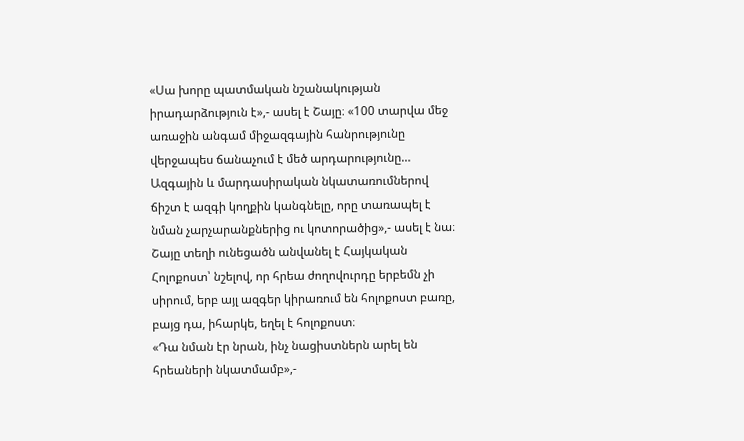«Սա խորը պատմական նշանակության իրադարձություն է»,- ասել է Շայը։ «100 տարվա մեջ առաջին անգամ միջազգային հանրությունը վերջապես ճանաչում է մեծ արդարությունը… Ազգային և մարդասիրական նկատառումներով ճիշտ է ազգի կողքին կանգնելը, որը տառապել է նման չարչարանքներից ու կոտորածից»,- ասել է նա։
Շայը տեղի ունեցածն անվանել է Հայկական Հոլոքոստ՝ նշելով, որ հրեա ժողովուրդը երբեմն չի սիրում, երբ այլ ազգեր կիրառում են հոլոքոստ բառը, բայց դա, իհարկե, եղել է հոլոքոստ։
«Դա նման էր նրան, ինչ նացիստներն արել են հրեաների նկատմամբ»,-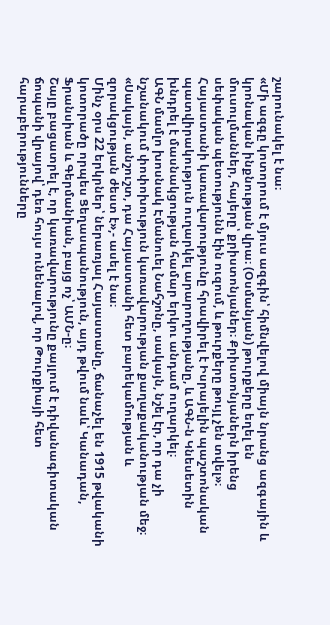շարունակել է նա։
«Մի ազգը կոտորում է մյուս ազգին՝ հիմնվելով միայն նրանց ազգային և կրոնական ինքնության վրա։ (Օսմանյան) թուրքերը եղել են մուսուլմաններ, հայերը՝ քրիստոնյաներ։ Քրիստոնյաներն իրենց սեփական պետությունն էին ուզում, և թուրքերը թույլ չեն տվել»։
Հայաստանի կառավարությունը հրավիրել է Իսրայելին պաշտոնական պատվիրակություն ուղարկել արարողությանը, և ԱԳՆ-ն Կնեսետին խնդրել է մասնակցության համար երկու անդամ ուղարկել։
ԱԳՆ մամլո խոսնակ Էմանուել Նահշոնը, սակայն, նշել էր, որ դա չի նշանակում փոփոխություն կառավարության քաղաքականության մեջ։ «Սակայն, անշուշտ, դա Հայաստանի հետ բարեկամության և զորակցության ժեստ է»,- ասել է նա։
Մինչ օրս 22 երկրներ՝ ներառյալ Հայաստանը, ճանաչել են 1915 թվականի կոտորածը որպես Ցեղասպանություն, այդ թվում նաև՝ Կանադան, Ֆրանսիան և Գերմանիան, բայց ոչ՝ ԱՄՆ-ը։
Շայը բացատրել է, որ կառավարությունը քայլում է դիվանագիտական ճոպանի վրայով՝ դեռ հույս ունենալով, որ Թուրքիայի հետ հարաբերությունները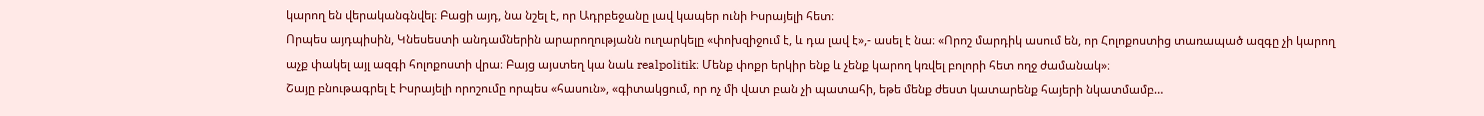կարող են վերականգնվել։ Բացի այդ, նա նշել է, որ Ադրբեջանը լավ կապեր ունի Իսրայելի հետ։
Որպես այդպիսին, Կնեսեստի անդամներին արարողությանն ուղարկելը «փոխզիջում է, և դա լավ է»,- ասել է նա։ «Որոշ մարդիկ ասում են, որ Հոլոքոստից տառապած ազգը չի կարող աչք փակել այլ ազգի հոլոքոստի վրա։ Բայց այստեղ կա նաև realpolitik։ Մենք փոքր երկիր ենք և չենք կարող կռվել բոլորի հետ ողջ ժամանակ»։
Շայը բնութագրել է Իսրայելի որոշումը որպես «հասուն», «գիտակցում, որ ոչ մի վատ բան չի պատահի, եթե մենք ժեստ կատարենք հայերի նկատմամբ…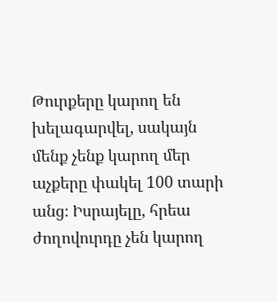Թուրքերը կարող են խելագարվել, սակայն մենք չենք կարող մեր աչքերը փակել 100 տարի անց։ Իսրայելը, հրեա ժողովուրդը չեն կարող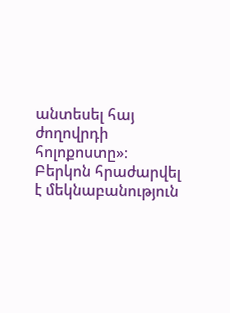անտեսել հայ ժողովրդի հոլոքոստը»։
Բերկոն հրաժարվել է մեկնաբանություն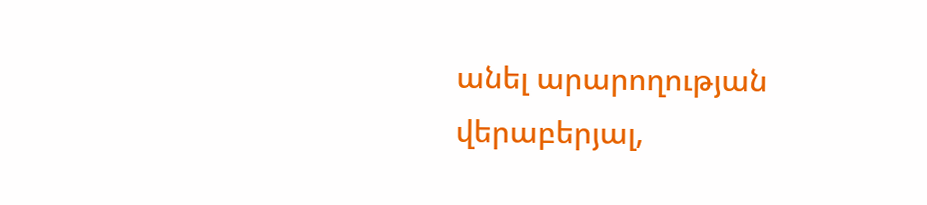անել արարողության վերաբերյալ,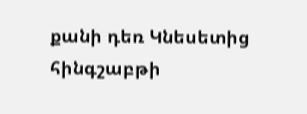քանի դեռ Կնեսետից հինգշաբթի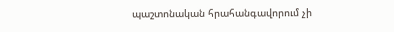պաշտոնական հրահանգավորում չի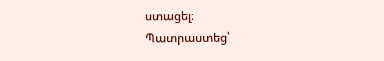ստացել։
Պատրաստեց՝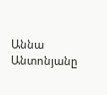Աննա Անտոնյանը